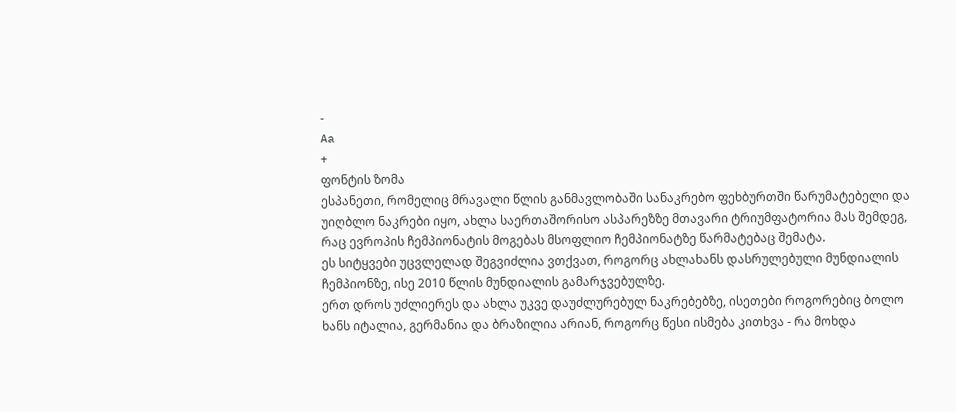-
Aa
+
ფონტის ზომა
ესპანეთი, რომელიც მრავალი წლის განმავლობაში სანაკრებო ფეხბურთში წარუმატებელი და უიღბლო ნაკრები იყო, ახლა საერთაშორისო ასპარეზზე მთავარი ტრიუმფატორია მას შემდეგ, რაც ევროპის ჩემპიონატის მოგებას მსოფლიო ჩემპიონატზე წარმატებაც შემატა.
ეს სიტყვები უცვლელად შეგვიძლია ვთქვათ, როგორც ახლახანს დასრულებული მუნდიალის ჩემპიონზე, ისე 2010 წლის მუნდიალის გამარჯვებულზე.
ერთ დროს უძლიერეს და ახლა უკვე დაუძლურებულ ნაკრებებზე, ისეთები როგორებიც ბოლო ხანს იტალია, გერმანია და ბრაზილია არიან, როგორც წესი ისმება კითხვა - რა მოხდა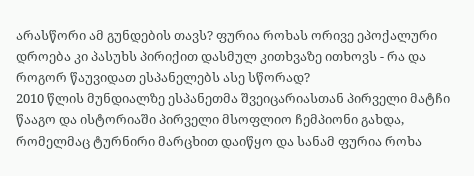არასწორი ამ გუნდების თავს? ფურია როხას ორივე ეპოქალური დროება კი პასუხს პირიქით დასმულ კითხვაზე ითხოვს - რა და როგორ წაუვიდათ ესპანელებს ასე სწორად?
2010 წლის მუნდიალზე ესპანეთმა შვეიცარიასთან პირველი მატჩი წააგო და ისტორიაში პირველი მსოფლიო ჩემპიონი გახდა, რომელმაც ტურნირი მარცხით დაიწყო და სანამ ფურია როხა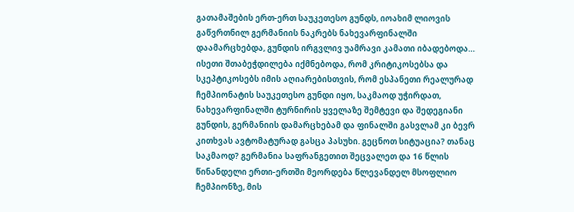გათამაშების ერთ-ერთ საუკეთესო გუნდს, იოახიმ ლიოვის გაწვრთნილ გერმანიის ნაკრებს ნახევარფინალში დაამარცხებდა, გუნდის ირგვლივ უამრავი კამათი იბადებოდა…
ისეთი შთაბეჭდილება იქმნებოდა, რომ კრიტიკოსებსა და სკეპტიკოსებს იმის აღიარებისთვის, რომ ესპანეთი რეალურად ჩემპიონატის საუკეთესო გუნდი იყო, საკმაოდ უჭირდათ, ნახევარფინალში ტურნირის ყველაზე შემტევი და შედეგიანი გუნდის, გერმანიის დამარცხებამ და ფინალში გასვლამ კი ბევრ კითხვას ავტომატურად გასცა პასუხი. გეცნოთ სიტუაცია? თანაც საკმაოდ? გერმანია საფრანგეთით შეცვალეთ და 16 წლის წინანდელი ერთი-ერთში მეორდება წლევანდელ მსოფლიო ჩემპიონზე, მის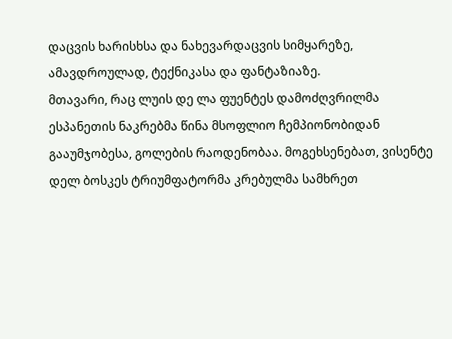დაცვის ხარისხსა და ნახევარდაცვის სიმყარეზე, ამავდროულად, ტექნიკასა და ფანტაზიაზე.
მთავარი, რაც ლუის დე ლა ფუენტეს დამოძღვრილმა ესპანეთის ნაკრებმა წინა მსოფლიო ჩემპიონობიდან გააუმჯობესა, გოლების რაოდენობაა. მოგეხსენებათ, ვისენტე დელ ბოსკეს ტრიუმფატორმა კრებულმა სამხრეთ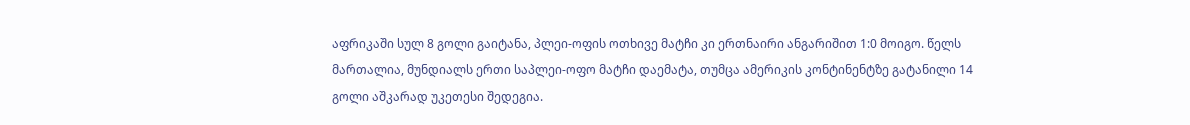აფრიკაში სულ 8 გოლი გაიტანა, პლეი-ოფის ოთხივე მატჩი კი ერთნაირი ანგარიშით 1:0 მოიგო. წელს მართალია, მუნდიალს ერთი საპლეი-ოფო მატჩი დაემატა, თუმცა ამერიკის კონტინენტზე გატანილი 14 გოლი აშკარად უკეთესი შედეგია.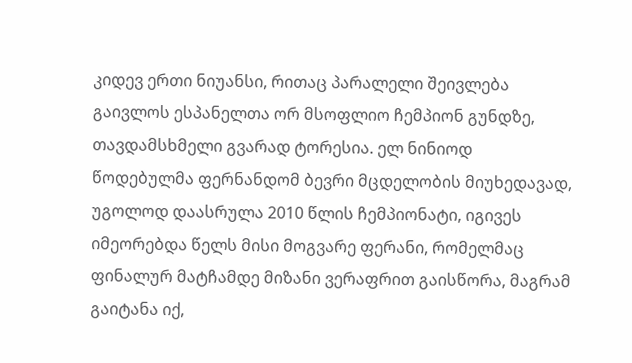კიდევ ერთი ნიუანსი, რითაც პარალელი შეივლება გაივლოს ესპანელთა ორ მსოფლიო ჩემპიონ გუნდზე, თავდამსხმელი გვარად ტორესია. ელ ნინიოდ წოდებულმა ფერნანდომ ბევრი მცდელობის მიუხედავად, უგოლოდ დაასრულა 2010 წლის ჩემპიონატი, იგივეს იმეორებდა წელს მისი მოგვარე ფერანი, რომელმაც ფინალურ მატჩამდე მიზანი ვერაფრით გაისწორა, მაგრამ გაიტანა იქ,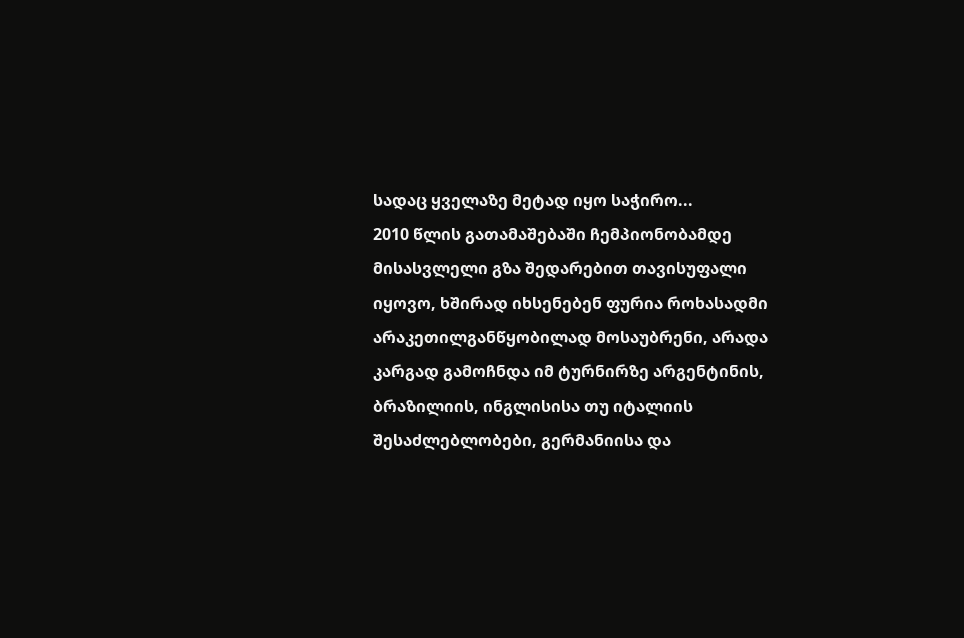სადაც ყველაზე მეტად იყო საჭირო...
2010 წლის გათამაშებაში ჩემპიონობამდე მისასვლელი გზა შედარებით თავისუფალი იყოვო, ხშირად იხსენებენ ფურია როხასადმი არაკეთილგანწყობილად მოსაუბრენი, არადა კარგად გამოჩნდა იმ ტურნირზე არგენტინის, ბრაზილიის, ინგლისისა თუ იტალიის შესაძლებლობები, გერმანიისა და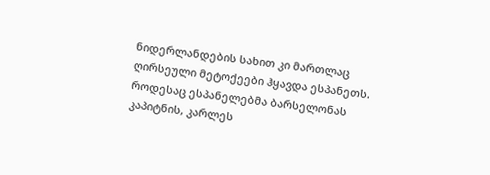ნიდერლანდების სახით კი მართლაც ღირსეული მეტოქეები ჰყავდა ესპანეთს. როდესაც ესპანელებმა ბარსელონას კაპიტნის, კარლეს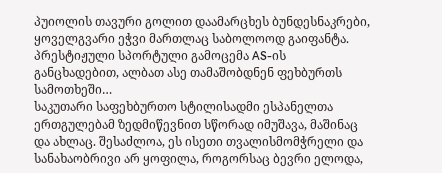პუიოლის თავური გოლით დაამარცხეს ბუნდესნაკრები, ყოველგვარი ეჭვი მართლაც საბოლოოდ გაიფანტა. პრესტიჟული სპორტული გამოცემა AS-ის განცხადებით, ალბათ ასე თამაშობდნენ ფეხბურთს სამოთხეში…
საკუთარი საფეხბურთო სტილისადმი ესპანელთა ერთგულებამ ზედმიწევნით სწორად იმუშავა, მაშინაც და ახლაც. შესაძლოა, ეს ისეთი თვალისმომჭრელი და სანახაობრივი არ ყოფილა, როგორსაც ბევრი ელოდა,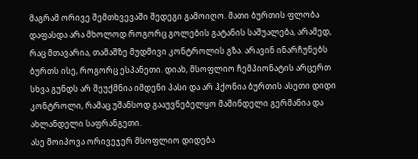მაგრამ ორივე შემთხვევაში შედეგი გამოიღო. მათი ბურთის ფლობა დაფასდა არა მხოლოდ როგორც გოლების გატანის საშუალება, არამედ, რაც მთავარია, თამაშზე მუდმივი კონტროლის გზა. არავინ ინარჩუნებს ბურთს ისე, როგორც ესპანეთი. დიახ, მსოფლიო ჩემპიონატის არცერთ სხვა გუნდს არ შეუქმნია იმდენი პასი და არ ჰქონია ბურთის ასეთი დიდი კონტროლი, რამაც უშანსოდ გააუვნებელყო მაშინდელი გერმანია და ახლანდელი საფრანგეთი.
ასე მოიპოვა ორივეჯერ მსოფლიო დიდება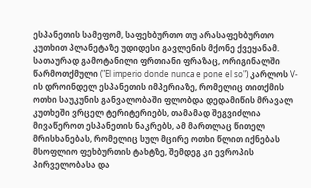ესპანეთის სამეფომ, საფეხბურთო თუ არასაფეხბურთო კუთხით პლანეტაზე უდიდესი გავლენის მქონე ქვეყანამ. სათაურად გამოტანილი ფრთიანი ფრაზაც, ორიგინალში წარმოთქმული ("El imperio donde nunca e pone el so") კარლოს V-ის დროინდელ ესპანეთის იმპერიაზე, რომელიც თითქმის ოთხი საუკუნის განვალობაში ფლობდა დედამიწის მრავალ კუთხეში ვრცელ ტერიტერიებს, თამამად შეგვიძლია მივაწეროთ ესპანეთის ნაკრებს, ამ მართლაც წითელ მრისხანებას, რომელიც სულ მცირე ოთხი წლით იქნებას მსოფლიო ფეხბურთის ტახტზე, შემდეგ კი ევროპის პირველობასა და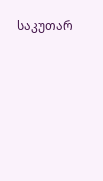საკუთარ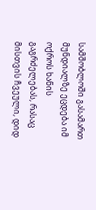სამშობლოში გასამართ მუნდიალზე ეცდება იმ ოქროს ხანის გაგრძელებას, რასაც მისთვის ჩვეული, დიდ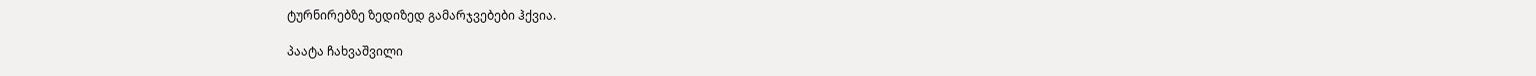ტურნირებზე ზედიზედ გამარჯვებები ჰქვია.

პაატა ჩახვაშვილი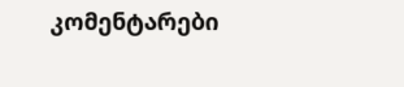კომენტარები